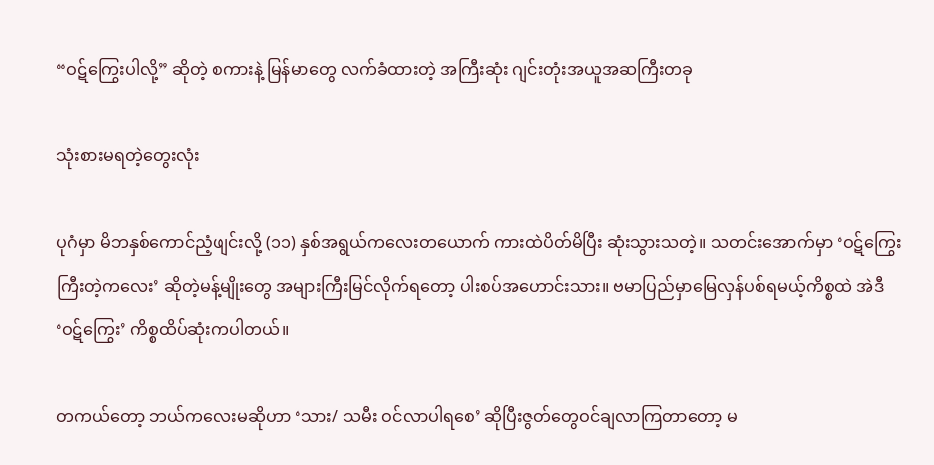“ဝဋ်ကြွေးပါလို့” ဆိုတဲ့ စကားနဲ့ မြန်မာတွေ လက်ခံထားတဲ့ အကြီးဆုံး ဂျင်းတုံးအယူအဆကြီးတခု

သုံးစားမရတဲ့တွေးလုံး

ပုဂံမှာ မိဘနှစ်ကောင်ညံ့ဖျင်းလို့ (၁၁) နှစ်အရွယ်ကလေးတယောက် ကားထဲပိတ်မိပြီး ဆုံးသွားသတဲ့။ သတင်းအောက်မှာ ‘ဝဋ်ကြွေးကြီးတဲ့ကလေး’ ဆိုတဲ့မန့်မျိုးတွေ အများကြီးမြင်လိုက်ရတော့ ပါးစပ်အဟောင်းသား။ ဗမာပြည်မှာမြေလှန်ပစ်ရမယ့်ကိစ္စထဲ အဲဒီ ‘ဝဋ်ကြွေး’ ကိစ္စထိပ်ဆုံးကပါတယ်။

တကယ်တော့ ဘယ်ကလေးမဆိုဟာ ‘သား/ သမီး ဝင်လာပါရစေ’ ဆိုပြီးဇွတ်တွေဝင်ချလာကြတာတော့ မ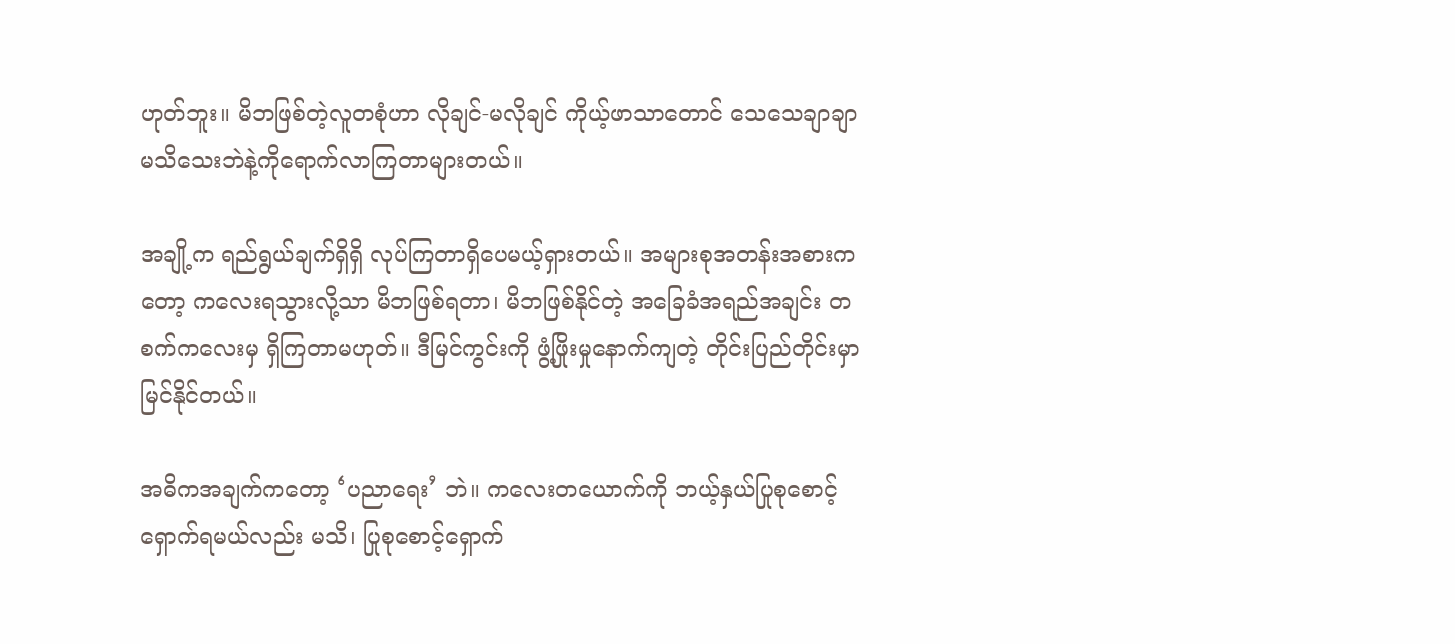ဟုတ်ဘူး။ မိဘဖြစ်တဲ့လူတစုံဟာ လိုချင်-မလိုချင် ကိုယ့်ဖာသာတောင် သေသေချာချာမသိသေးဘဲနဲ့ကိုရောက်လာကြတာများတယ်။

အချို့က ရည်ရွယ်ချက်ရှိရှိ လုပ်ကြတာရှိပေမယ့်ရှားတယ်။ အများစုအတန်းအစားကတော့ ကလေးရသွားလို့သာ မိဘဖြစ်ရတာ၊ မိဘဖြစ်နိုင်တဲ့ အခြေခံအရည်အချင်း တစက်ကလေးမှ ရှိကြတာမဟုတ်။ ဒီမြင်ကွင်းကို ဖွံ့ဖြိုးမှုနောက်ကျတဲ့ တိုင်းပြည်တိုင်းမှာ မြင်နိုင်တယ်။

အဓိကအချက်ကတော့ ‘ပညာရေး’ ဘဲ။ ကလေးတယောက်ကို ဘယ့်နှယ်ပြုစုစောင့်ရှောက်ရမယ်လည်း မသိ၊ ပြုစုစောင့်ရှောက်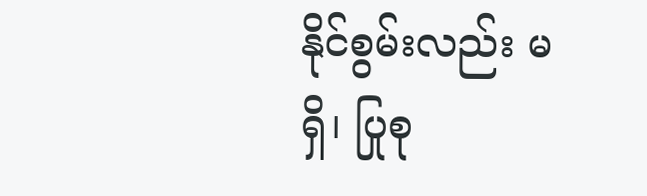နိုင်စွမ်းလည်း မရှိ၊ ပြုစု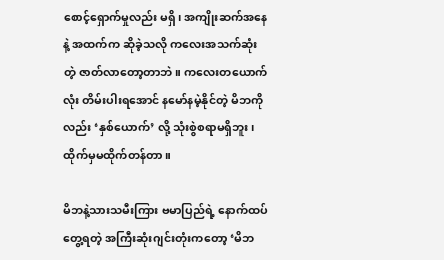စောင့်ရှောက်မှုလည်း မရှိ၊ အကျိုးဆက်အနေနဲ့ အထက်က ဆိုခဲ့သလို ကလေးအသက်ဆုံးတဲ့ ဇာတ်လာတော့တာဘဲ။ ကလေးတယောက်လုံး တိမ်းပါးရအောင် နမော်နမဲ့နိုင်တဲ့ မိဘကိုလည်း ‘နှစ်ယောက်’ လို့ သုံးစွဲစရာမရှိဘူး၊ ထိုက်မှမထိုက်တန်တာ။

မိဘနဲ့သားသမီးကြား ဗမာပြည်ရဲ့ နောက်ထပ်တွေ့ရတဲ့ အကြီးဆုံးဂျင်းတုံးကတော့ ‘မိဘ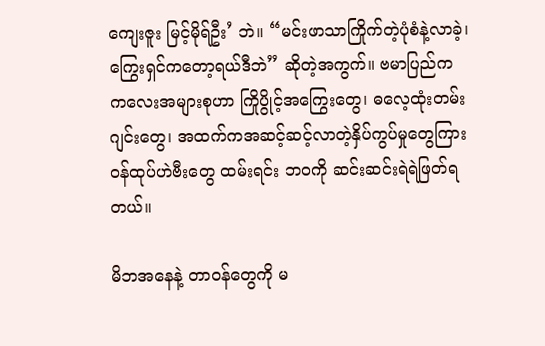ကျေးဇူး မြင့်မိုရ်ဦး’ ဘဲ။ “မင်းဖာသာကြိုက်တဲ့ပုံစံနဲ့လာခဲ့၊ ကြွေးရှင်ကတော့ရယ်ဒီဘဲ” ဆိုတဲ့အကွက်။ ဗမာပြည်က ကလေးအများစုဟာ ကြိုပွိုင့်အကြွေးတွေ၊ ဓလေ့ထုံးတမ်းဂျင်းတွေ၊ အထက်ကအဆင့်ဆင့်လာတဲ့နှိပ်ကွပ်မှုတွေကြား ဝန်ထုပ်ဟဲဗီးတွေ ထမ်းရင်း ဘဝကို ဆင်းဆင်းရဲရဲဖြတ်ရတယ်။

မိဘအနေနဲ့ တာဝန်တွေကို မ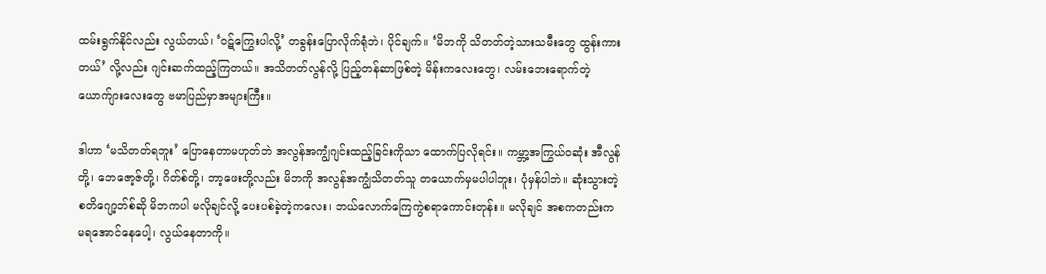ထမ်းရွက်နိုင်လည်း လွယ်တယ်၊ ‘ဝဋ်ကြွေးပါလို့’ တခွန်းပြောလိုက်ရုံဘဲ၊ ပိုင်ချက်။ ‘မိဘကို သိတတ်တဲ့သားသမီးတွေ ထွန်းကားတယ်’ လို့လည်း ဂျင်းဆက်ထည့်ကြတယ်။ အသိတတ်လွန်လို့ ပြည့်တန်ဆာဖြစ်တဲ့ မိန်းကလေးတွေ၊ လမ်းဘေးရောက်တဲ့ယောက်ျားလေးတွေ ဗမာပြည်မှာအများကြီး။

ဒါဟာ ‘မသိတတ်ရဘူး’ ပြောနေတာမဟုတ်ဘဲ အလွန်အကျွံဂျင်းထည့်ခြင်းကိုသာ ထောက်ပြလိုရင်း။ ကမ္ဘာ့အကြွယ်ဝဆုံး အီလွန်တို့၊ ဘေဇော့ဇ်တို့၊ ဂိတ်စ်တို့၊ ဘာ့ဖေးတို့လည်း မိဘကို အလွန်အကျွံသိတတ်သူ တယောက်မှမပါပါဘူး၊ ပုံမှန်ပါဘဲ။ ဆုံးသွားတဲ့ စတိဂျော့ဘ်စ်ဆို မိဘကပါ မလိုချင်လို့ ပေးပစ်ခဲ့တဲ့ကလေး၊ ဘယ်လောက်ကြေကွဲစရာကောင်းတုန်း။ မလိုချင် အစကတည်းက မရအောင်နေပေါ့၊ လွယ်နေတာကို။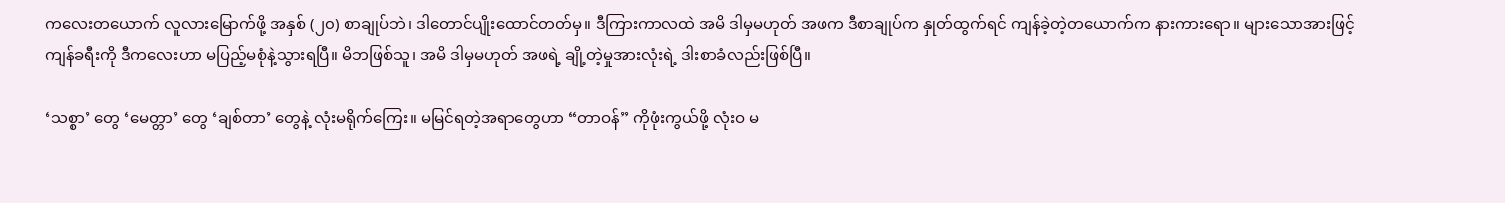ကလေးတယောက် လူလားမြောက်ဖို့ အနှစ် (၂၀) စာချုပ်ဘဲ၊ ဒါတောင်ပျိုးထောင်တတ်မှ။ ဒီကြားကာလထဲ အမိ ဒါမှမဟုတ် အဖက ဒီစာချုပ်က နှုတ်ထွက်ရင် ကျန်ခဲ့တဲ့တယောက်က နားကားရော။ များသောအားဖြင့် ကျန်ခရီးကို ဒီကလေးဟာ မပြည့်မစုံနဲ့သွားရပြီ။ မိဘဖြစ်သူ၊ အမိ ဒါမှမဟုတ် အဖရဲ့ ချို့တဲ့မှုအားလုံးရဲ့ ဒါးစာခံလည်းဖြစ်ပြီ။

‘သစ္စာ’ တွေ ‘မေတ္တာ’ တွေ ‘ချစ်တာ’ တွေနဲ့ လုံးမရိုက်ကြေး။ မမြင်ရတဲ့အရာတွေဟာ “တာဝန်” ကိုဖုံးကွယ်ဖို့ လုံးဝ မ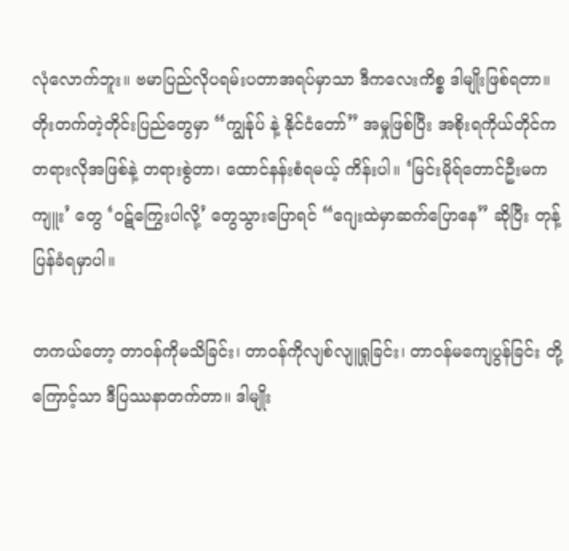လုံလောက်ဘူး။ ဗမာပြည်လိုပရမ်းပတာအရပ်မှာသာ ဒီကလေးကိစ္စ ဒါမျိုးဖြစ်ရတာ။ တိုးတက်တဲ့တိုင်းပြည်တွေမှာ “ကျွန်ုပ် နဲ့ နိုင်ငံတော်” အမှုဖြစ်ပြီး အစိုးရကိုယ်တိုင်က တရားလိုအဖြစ်နဲ့ တရားစွဲတာ၊ ထောင်နန်းစံရမယ့် ကိန်းပါ။ ‘မြင်းမိုရ်တောင်ဦးမကကျူး’ တွေ ‘ဝဋ်ကြွေးပါလို့’ တွေသွားပြောရင် “ဂျေးထဲမှာဆက်ပြောနေ” ဆိုပြီး တုန့်ပြန်ခံရမှာပါ။

တကယ်တော့ တာဝန်ကိုမသိခြင်း၊ တာဝန်ကိုလျစ်လျူရှုခြင်း၊ တာဝန်မကျေပွန်ခြင်း တို့ကြောင့်သာ ဒီပြဿနာတက်တာ။ ဒါမျိုး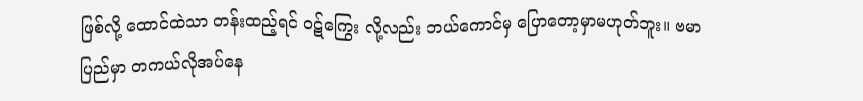ဖြစ်လို့ ထောင်ထဲသာ တန်းထည့်ရင် ဝဋ်ကြွေး လို့လည်း ဘယ်ကောင်မှ ပြောတော့မှာမဟုတ်ဘူး။ ဗမာပြည်မှာ တကယ်လိုအပ်နေ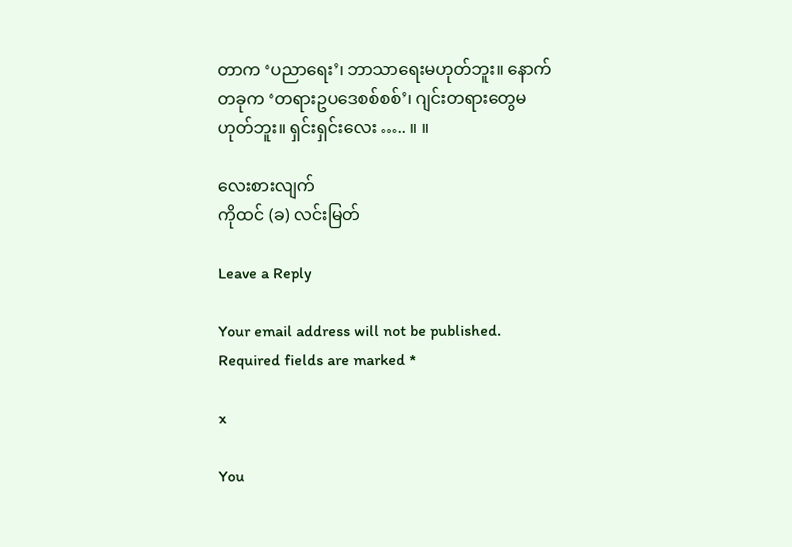တာက ‘ပညာရေး’၊ ဘာသာရေးမဟုတ်ဘူး။ နောက်တခုက ‘တရားဥပဒေစစ်စစ်’၊ ဂျင်းတရားတွေမဟုတ်ဘူး။ ရှင်းရှင်းလေး ….. ။ ။

လေးစားလျက်
ကိုထင် (ခ) လင်းမြတ်

Leave a Reply

Your email address will not be published. Required fields are marked *

x

You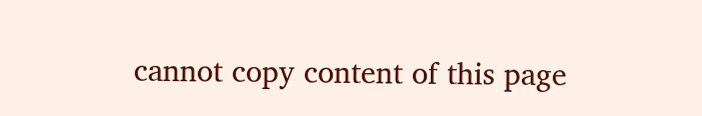cannot copy content of this page